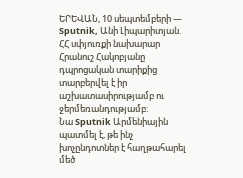ԵՐԵՎԱՆ, 10 սեպտեմբերի — Sputnik, Անի Լիպարիտյան. ՀՀ սփյուռքի նախարար Հրանուշ Հակոբյանը դպրոցական տարիքից տարբերվել է իր աշխատասիրությամբ ու ջերմեռանդությամբ:
Նա Sputnik Արմենիային պատմել է, թե ինչ խոչընդոտներ է հաղթահարել մեծ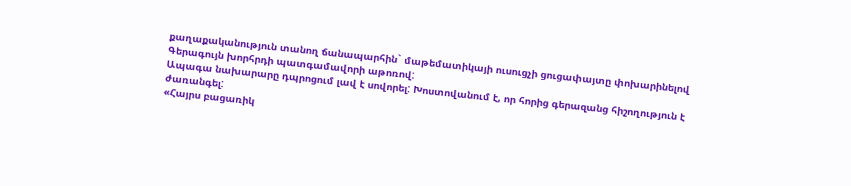քաղաքականություն տանող ճանապարհին` մաթեմատիկայի ուսուցչի ցուցափայտը փոխարինելով Գերագույն խորհրդի պատգամավորի աթոռով:
Ապագա նախարարը դպրոցում լավ է սովորել: Խոստովանում է, որ հորից գերազանց հիշողություն է ժառանգել:
«Հայրս բացառիկ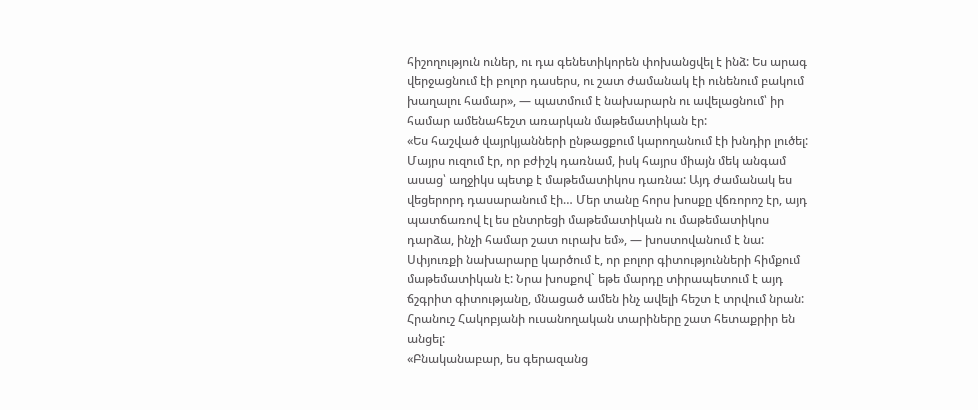հիշողություն ուներ, ու դա գենետիկորեն փոխանցվել է ինձ: Ես արագ վերջացնում էի բոլոր դասերս, ու շատ ժամանակ էի ունենում բակում խաղալու համար», — պատմում է նախարարն ու ավելացնում՝ իր համար ամենահեշտ առարկան մաթեմատիկան էր:
«Ես հաշված վայրկյանների ընթացքում կարողանում էի խնդիր լուծել: Մայրս ուզում էր, որ բժիշկ դառնամ, իսկ հայրս միայն մեկ անգամ ասաց՝ աղջիկս պետք է մաթեմատիկոս դառնա: Այդ ժամանակ ես վեցերորդ դասարանում էի… Մեր տանը հորս խոսքը վճռորոշ էր, այդ պատճառով էլ ես ընտրեցի մաթեմատիկան ու մաթեմատիկոս դարձա, ինչի համար շատ ուրախ եմ», — խոստովանում է նա:
Սփյուռքի նախարարը կարծում է, որ բոլոր գիտությունների հիմքում մաթեմատիկան է: Նրա խոսքով` եթե մարդը տիրապետում է այդ ճշգրիտ գիտությանը, մնացած ամեն ինչ ավելի հեշտ է տրվում նրան:
Հրանուշ Հակոբյանի ուսանողական տարիները շատ հետաքրիր են անցել:
«Բնականաբար, ես գերազանց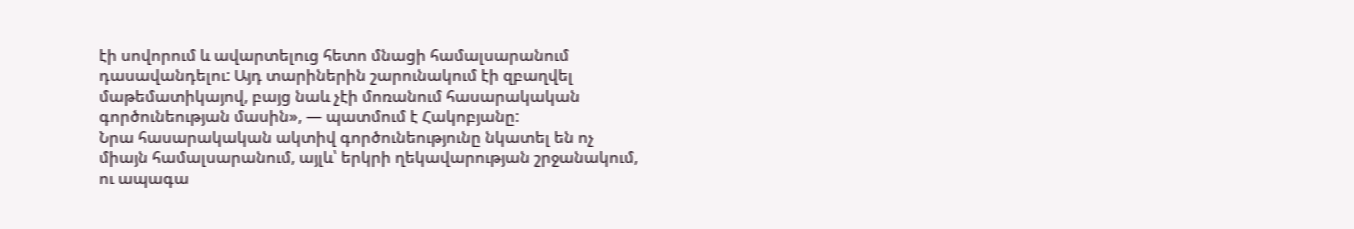էի սովորում և ավարտելուց հետո մնացի համալսարանում դասավանդելու: Այդ տարիներին շարունակում էի զբաղվել մաթեմատիկայով, բայց նաև չէի մոռանում հասարակական գործունեության մասին», — պատմում է Հակոբյանը:
Նրա հասարակական ակտիվ գործունեությունը նկատել են ոչ միայն համալսարանում, այլև՝ երկրի ղեկավարության շրջանակում, ու ապագա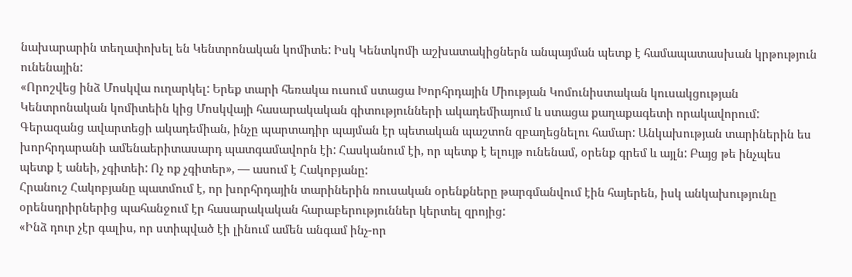նախարարին տեղափոխել են Կենտրոնական կոմիտե: Իսկ Կենտկոմի աշխատակիցներն անպայման պետք է համապատասխան կրթություն ունենային:
«Որոշվեց ինձ Մոսկվա ուղարկել: Երեք տարի հեռակա ուսում ստացա Խորհրդային Միության Կոմունիստական կուսակցության Կենտրոնական կոմիտեին կից Մոսկվայի հասարակական գիտությունների ակադեմիայում և ստացա քաղաքագետի որակավորում: Գերազանց ավարտեցի ակադեմիան, ինչը պարտադիր պայման էր պետական պաշտոն զբաղեցնելու համար: Անկախության տարիներին ես խորհրդարանի ամենաերիտասարդ պատգամավորն էի: Հասկանում էի, որ պետք է ելույթ ունենամ, օրենք գրեմ և այլն: Բայց թե ինչպես պետք է անեի, չգիտեի: Ոչ ոք չգիտեր», — ասում է Հակոբյանը:
Հրանուշ Հակոբյանը պատմում է, որ խորհրդային տարիներին ռուսական օրենքները թարգմանվում էին հայերեն, իսկ անկախությունը օրենսդրիրներից պահանջում էր հասարակական հարաբերություններ կերտել զրոյից:
«Ինձ դուր չէր գալիս, որ ստիպված էի լինում ամեն անգամ ինչ-որ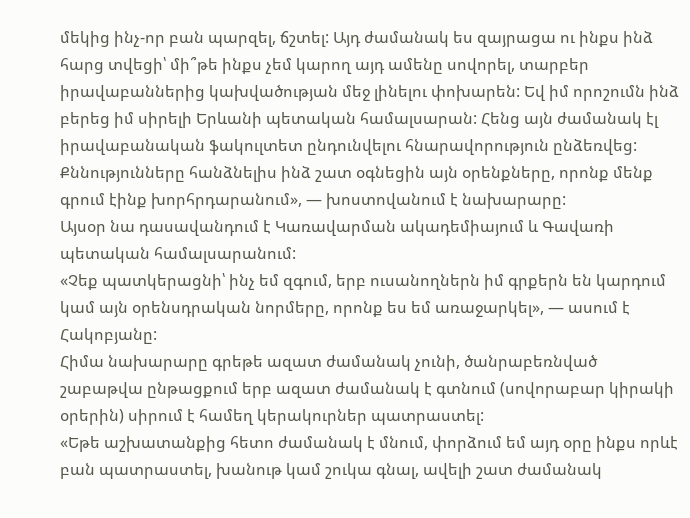մեկից ինչ-որ բան պարզել, ճշտել: Այդ ժամանակ ես զայրացա ու ինքս ինձ հարց տվեցի՝ մի՞թե ինքս չեմ կարող այդ ամենը սովորել, տարբեր իրավաբաններից կախվածության մեջ լինելու փոխարեն: Եվ իմ որոշումն ինձ բերեց իմ սիրելի Երևանի պետական համալսարան: Հենց այն ժամանակ էլ իրավաբանական ֆակուլտետ ընդունվելու հնարավորություն ընձեռվեց: Քննությունները հանձնելիս ինձ շատ օգնեցին այն օրենքները, որոնք մենք գրում էինք խորհրդարանում», — խոստովանում է նախարարը:
Այսօր նա դասավանդում է Կառավարման ակադեմիայում և Գավառի պետական համալսարանում:
«Չեք պատկերացնի՝ ինչ եմ զգում, երբ ուսանողներն իմ գրքերն են կարդում կամ այն օրենսդրական նորմերը, որոնք ես եմ առաջարկել», — ասում է Հակոբյանը:
Հիմա նախարարը գրեթե ազատ ժամանակ չունի, ծանրաբեռնված շաբաթվա ընթացքում երբ ազատ ժամանակ է գտնում (սովորաբար կիրակի օրերին) սիրում է համեղ կերակուրներ պատրաստել:
«Եթե աշխատանքից հետո ժամանակ է մնում, փորձում եմ այդ օրը ինքս որևէ բան պատրաստել, խանութ կամ շուկա գնալ, ավելի շատ ժամանակ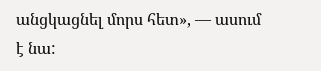անցկացնել մորս հետ», — ասում է նա: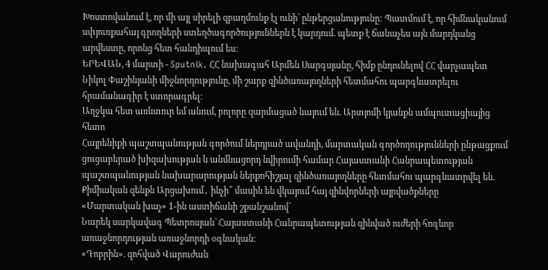Խոստովանում է, որ մի այլ սիրելի զբաղմունք էլ ունի՝ ընթերցանությունը: Պատմում է, որ հիմնականում սփյուռքահայ գրողների ստեղծագործություններն է կարդում. պետք է ճանաչես այն մարդկանց արվեստը, որոնց հետ հանդիպում ես:
ԵՐԵՎԱՆ, 4 մարտի - Sputnik. ՀՀ նախագահ Արմեն Սարգսյանը, հիմք ընդունելով ՀՀ վարչապետ Նիկոլ Փաշինյանի միջնորդությունը, մի շարք զինծառայողների հետմահու պարգևատրելու հրամանագիր է ստորագրել։
Աղջկա հետ առևտուր եմ անում, բոլորը զարմացած նայում են. Արտյոմի կյանքն ամպուտացիայից հետո
Հայրենիքի պաշտպանության գործում ներդրած ավանդի, մարտական գործողությունների ընթացքում ցուցաբերած խիզախության և անմնացորդ նվիրումի համար Հայաստանի Հանրապետության պաշտպանության նախարարության ներքոհիշյալ զինծառայողները հետմահու պարգևատրվել են.
Քիմիական զենքն Արցախում․ ինչի՞ մասին են վկայում հայ զինվորների այրվածքները
«Մարտական խաչ» 1-ին աստիճանի շքանշանով՝
Նարեկ սարկավագ Պետրոսյան` Հայաստանի Հանրապետության զինված ուժերի հոգևոր առաջնորդության առաջնորդի օգնական։
«Դոբրին». զոհված Վարուժան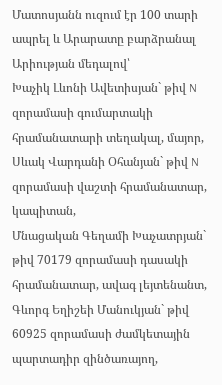Մատոսյանն ուզում էր 100 տարի ապրել և Արարատը բարձրանալ
Արիության մեդալով՝
Խաչիկ Լևոնի Ավետիսյան` թիվ N զորամասի գումարտակի հրամանատարի տեղակալ, մայոր,
Սևակ Վարդանի Օհանյան` թիվ N զորամասի վաշտի հրամանատար, կապիտան,
Մնացական Գեղամի Խաչատրյան` թիվ 70179 զորամասի դասակի հրամանատար, ավագ լեյտենանտ,
Գևորգ Եղիշեի Մանուկյան` թիվ 60925 զորամասի ժամկետային պարտադիր զինծառայող,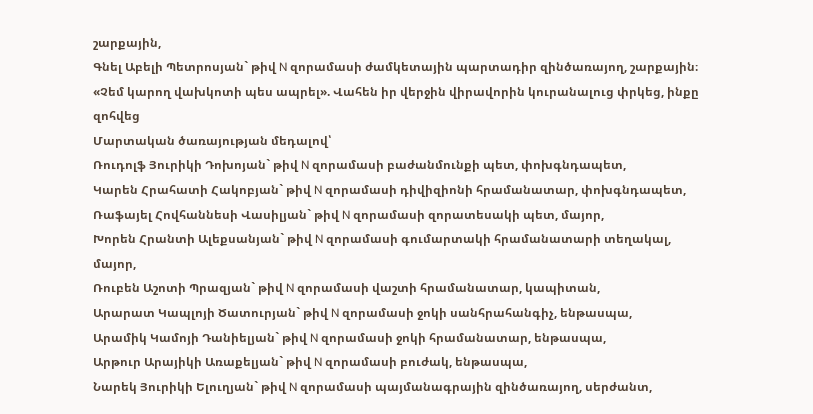շարքային,
Գնել Աբելի Պետրոսյան` թիվ N զորամասի ժամկետային պարտադիր զինծառայող, շարքային։
«Չեմ կարող վախկոտի պես ապրել». Վահեն իր վերջին վիրավորին կուրանալուց փրկեց, ինքը զոհվեց
Մարտական ծառայության մեդալով՝
Ռուդոլֆ Յուրիկի Դոխոյան` թիվ N զորամասի բաժանմունքի պետ, փոխգնդապետ,
Կարեն Հրահատի Հակոբյան` թիվ N զորամասի դիվիզիոնի հրամանատար, փոխգնդապետ,
Ռաֆայել Հովհաննեսի Վասիլյան` թիվ N զորամասի զորատեսակի պետ, մայոր,
Խորեն Հրանտի Ալեքսանյան` թիվ N զորամասի գումարտակի հրամանատարի տեղակալ, մայոր,
Ռուբեն Աշոտի Պրազյան` թիվ N զորամասի վաշտի հրամանատար, կապիտան,
Արարատ Կապլոյի Ծատուրյան` թիվ N զորամասի ջոկի սանհրահանգիչ, ենթասպա,
Արամիկ Կամոյի Դանիելյան` թիվ N զորամասի ջոկի հրամանատար, ենթասպա,
Արթուր Արայիկի Առաքելյան` թիվ N զորամասի բուժակ, ենթասպա,
Նարեկ Յուրիկի Ելուղյան` թիվ N զորամասի պայմանագրային զինծառայող, սերժանտ,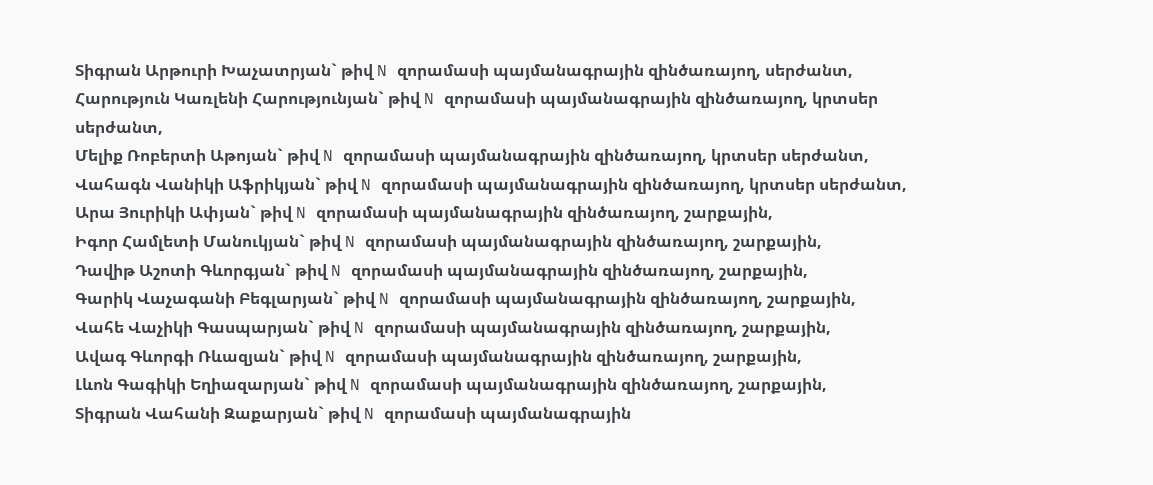Տիգրան Արթուրի Խաչատրյան` թիվ N զորամասի պայմանագրային զինծառայող, սերժանտ,
Հարություն Կառլենի Հարությունյան` թիվ N զորամասի պայմանագրային զինծառայող, կրտսեր սերժանտ,
Մելիք Ռոբերտի Աթոյան` թիվ N զորամասի պայմանագրային զինծառայող, կրտսեր սերժանտ,
Վահագն Վանիկի Աֆրիկյան` թիվ N զորամասի պայմանագրային զինծառայող, կրտսեր սերժանտ,
Արա Յուրիկի Ափյան` թիվ N զորամասի պայմանագրային զինծառայող, շարքային,
Իգոր Համլետի Մանուկյան` թիվ N զորամասի պայմանագրային զինծառայող, շարքային,
Դավիթ Աշոտի Գևորգյան` թիվ N զորամասի պայմանագրային զինծառայող, շարքային,
Գարիկ Վաչագանի Բեգլարյան` թիվ N զորամասի պայմանագրային զինծառայող, շարքային,
Վահե Վաչիկի Գասպարյան` թիվ N զորամասի պայմանագրային զինծառայող, շարքային,
Ավագ Գևորգի Ռևազյան` թիվ N զորամասի պայմանագրային զինծառայող, շարքային,
Լևոն Գագիկի Եղիազարյան` թիվ N զորամասի պայմանագրային զինծառայող, շարքային,
Տիգրան Վահանի Զաքարյան` թիվ N զորամասի պայմանագրային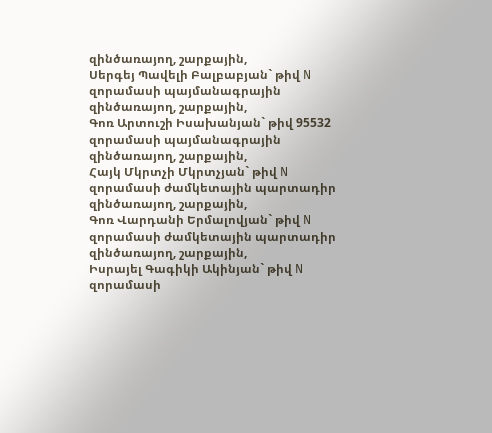զինծառայող, շարքային,
Սերգեյ Պավելի Բալբաբյան` թիվ N զորամասի պայմանագրային զինծառայող, շարքային,
Գոռ Արտուշի Իսախանյան` թիվ 95532 զորամասի պայմանագրային զինծառայող, շարքային,
Հայկ Մկրտչի Մկրտչյան` թիվ N զորամասի ժամկետային պարտադիր զինծառայող, շարքային,
Գոռ Վարդանի Երմալովյան` թիվ N զորամասի ժամկետային պարտադիր զինծառայող, շարքային,
Իսրայել Գագիկի Ակինյան` թիվ N զորամասի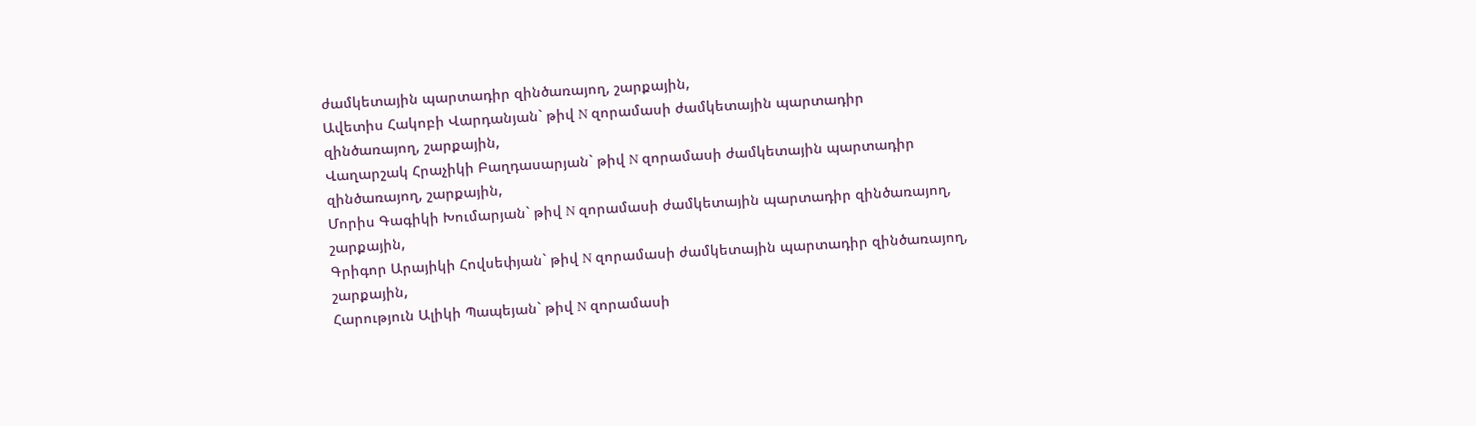ժամկետային պարտադիր զինծառայող, շարքային,
Ավետիս Հակոբի Վարդանյան` թիվ N զորամասի ժամկետային պարտադիր զինծառայող, շարքային,
Վաղարշակ Հրաչիկի Բաղդասարյան` թիվ N զորամասի ժամկետային պարտադիր զինծառայող, շարքային,
Մորիս Գագիկի Խումարյան` թիվ N զորամասի ժամկետային պարտադիր զինծառայող, շարքային,
Գրիգոր Արայիկի Հովսեփյան` թիվ N զորամասի ժամկետային պարտադիր զինծառայող, շարքային,
Հարություն Ալիկի Պապեյան` թիվ N զորամասի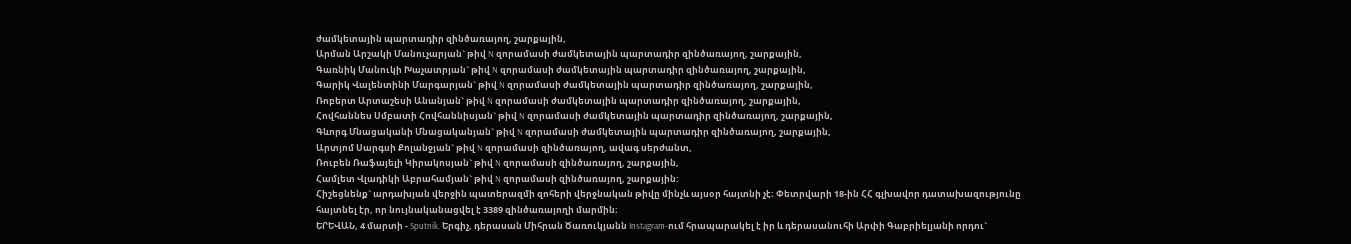ժամկետային պարտադիր զինծառայող, շարքային,
Արման Արշակի Մանուչարյան` թիվ N զորամասի ժամկետային պարտադիր զինծառայող, շարքային,
Գառնիկ Մանուկի Խաչատրյան` թիվ N զորամասի ժամկետային պարտադիր զինծառայող, շարքային,
Գարիկ Վալենտինի Մարգարյան` թիվ N զորամասի ժամկետային պարտադիր զինծառայող, շարքային,
Ռոբերտ Արտաշեսի Անանյան` թիվ N զորամասի ժամկետային պարտադիր զինծառայող, շարքային,
Հովհաննես Սմբատի Հովհաննիսյան` թիվ N զորամասի ժամկետային պարտադիր զինծառայող, շարքային,
Գևորգ Մնացականի Մնացականյան` թիվ N զորամասի ժամկետային պարտադիր զինծառայող, շարքային,
Արտյոմ Սարգսի Քոլանջյան` թիվ N զորամասի զինծառայող, ավագ սերժանտ,
Ռուբեն Ռաֆայելի Կիրակոսյան` թիվ N զորամասի զինծառայող, շարքային,
Համլետ Վլադիկի Աբրահամյան` թիվ N զորամասի զինծառայող, շարքային:
Հիշեցնենք` արդախյան վերջին պատերազմի զոհերի վերջնական թիվը մինչև այսօր հայտնի չէ։ Փետրվարի 18-ին ՀՀ գլխավոր դատախազությունը հայտնել էր, որ նույնականացվել է 3389 զինծառայողի մարմին։
ԵՐԵՎԱՆ, 4 մարտի - Sputnik. Երգիչ, դերասան Միհրան Ծառուկյանն Instagram-ում հրապարակել է իր և դերասանուհի Արփի Գաբրիելյանի որդու`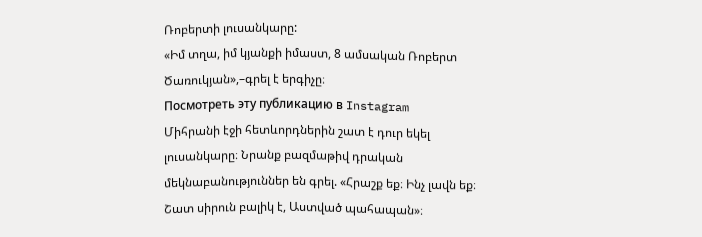Ռոբերտի լուսանկարը:
«Իմ տղա, իմ կյանքի իմաստ, 8 ամսական Ռոբերտ Ծառուկյան»,–գրել է երգիչը։
Посмотреть эту публикацию в Instagram
Միհրանի էջի հետևորդներին շատ է դուր եկել լուսանկարը։ Նրանք բազմաթիվ դրական մեկնաբանություններ են գրել. «Հրաշք եք։ Ինչ լավն եք։ Շատ սիրուն բալիկ է, Աստված պահապան»։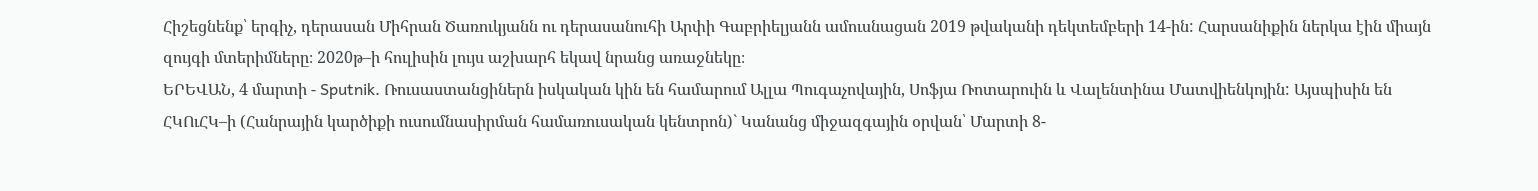Հիշեցնենք՝ երգիչ, դերասան Միհրան Ծառուկյանն ու դերասանուհի Արփի Գաբրիելյանն ամուսնացան 2019 թվականի դեկտեմբերի 14-ին: Հարսանիքին ներկա էին միայն զույգի մտերիմները։ 2020թ–ի հուլիսին լույս աշխարհ եկավ նրանց առաջնեկը։
ԵՐԵՎԱՆ, 4 մարտի - Sputnik. Ռուսաստանցիներն իսկական կին են համարում Ալլա Պուգաչովային, Սոֆյա Ռոտարուին և Վալենտինա Մատվիենկոյին: Այսպիսին են ՀԿՈւՀԿ–ի (Հանրային կարծիքի ուսումնասիրման համառուսական կենտրոն)` Կանանց միջազգային օրվան՝ Մարտի 8-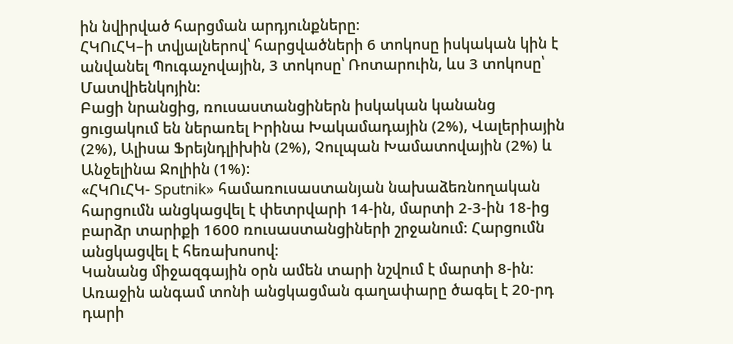ին նվիրված հարցման արդյունքները։
ՀԿՈւՀԿ–ի տվյալներով՝ հարցվածների 6 տոկոսը իսկական կին է անվանել Պուգաչովային, 3 տոկոսը՝ Ռոտարուին, ևս 3 տոկոսը՝ Մատվիենկոյին:
Բացի նրանցից, ռուսաստանցիներն իսկական կանանց ցուցակում են ներառել Իրինա Խակամադային (2%), Վալերիային (2%), Ալիսա Ֆրեյնդլիխին (2%), Չուլպան Խամատովային (2%) և Անջելինա Ջոլիին (1%):
«ՀԿՈւՀԿ- Sputnik» համառուսաստանյան նախաձեռնողական հարցումն անցկացվել է փետրվարի 14-ին, մարտի 2-3-ին 18-ից բարձր տարիքի 1600 ռուսաստանցիների շրջանում: Հարցումն անցկացվել է հեռախոսով։
Կանանց միջազգային օրն ամեն տարի նշվում է մարտի 8-ին։ Առաջին անգամ տոնի անցկացման գաղափարը ծագել է 20-րդ դարի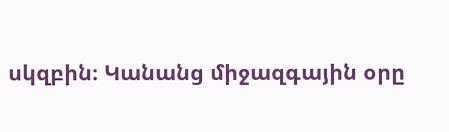սկզբին։ Կանանց միջազգային օրը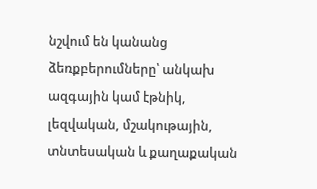նշվում են կանանց ձեռքբերումները՝ անկախ ազգային կամ էթնիկ, լեզվական, մշակութային, տնտեսական և քաղաքական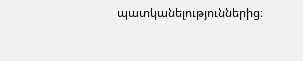պատկանելություններից։